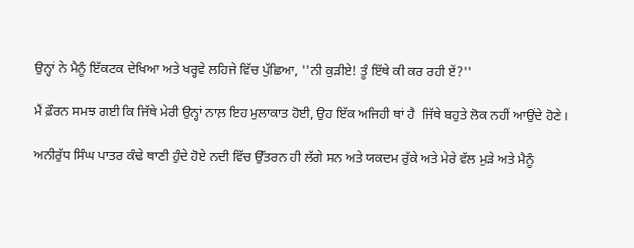ਉਨ੍ਹਾਂ ਨੇ ਮੈਨੂੰ ਇੱਕਟਕ ਦੇਖਿਆ ਅਤੇ ਖਰ੍ਹਵੇ ਲਹਿਜੇ ਵਿੱਚ ਪੁੱਛਿਆ, ''ਨੀ ਕੁੜੀਏ! ਤੂੰ ਇੱਥੇ ਕੀ ਕਰ ਰਹੀ ਏਂ?''

ਮੈਂ ਫ਼ੌਰਨ ਸਮਝ ਗਈ ਕਿ ਜਿੱਥੇ ਮੇਰੀ ਉਨ੍ਹਾਂ ਨਾਲ਼ ਇਹ ਮੁਲਾਕਾਤ ਹੋਈ, ਉਹ ਇੱਕ ਅਜਿਹੀ ਥਾਂ ਹੈ  ਜਿੱਥੇ ਬਹੁਤੇ ਲੋਕ ਨਹੀਂ ਆਉਂਦੇ ਹੋਣੇ।

ਅਨੀਰੁੱਧ ਸਿੰਘ ਪਾਤਰ ਕੰਢੇ ਥਾਣੀ ਹੁੰਦੇ ਹੋਏ ਨਦੀ ਵਿੱਚ ਉੱਤਰਨ ਹੀ ਲੱਗੇ ਸਨ ਅਤੇ ਯਕਦਮ ਰੁੱਕੇ ਅਤੇ ਮੇਰੇ ਵੱਲ ਮੁੜੇ ਅਤੇ ਮੈਨੂੰ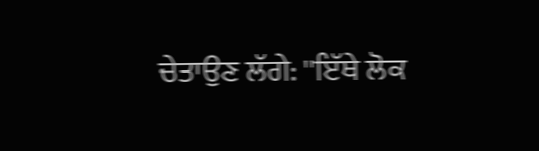ਚੇਤਾਉਣ ਲੱਗੇ: ''ਇੱਥੇ ਲੋਕ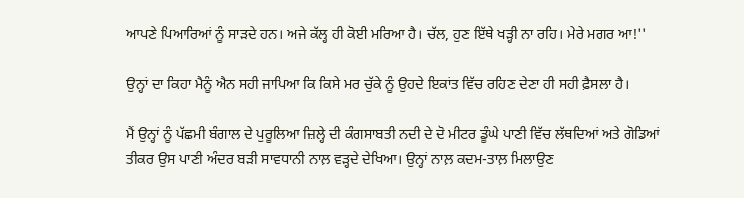ਆਪਣੇ ਪਿਆਰਿਆਂ ਨੂੰ ਸਾੜਦੇ ਹਨ। ਅਜੇ ਕੱਲ੍ਹ ਹੀ ਕੋਈ ਮਰਿਆ ਹੈ। ਚੱਲ, ਹੁਣ ਇੱਥੇ ਖੜ੍ਹੀ ਨਾ ਰਹਿ। ਮੇਰੇ ਮਗਰ ਆ!''

ਉਨ੍ਹਾਂ ਦਾ ਕਿਹਾ ਮੈਨੂੰ ਐਨ ਸਹੀ ਜਾਪਿਆ ਕਿ ਕਿਸੇ ਮਰ ਚੁੱਕੇ ਨੂੰ ਉਹਦੇ ਇਕਾਂਤ ਵਿੱਚ ਰਹਿਣ ਦੇਣਾ ਹੀ ਸਹੀ ਫ਼ੈਸਲਾ ਹੈ।

ਮੈਂ ਉਨ੍ਹਾਂ ਨੂੰ ਪੱਛਮੀ ਬੰਗਾਲ ਦੇ ਪੁਰੂਲਿਆ ਜ਼ਿਲ੍ਹੇ ਦੀ ਕੰਗਸਾਬਤੀ ਨਦੀ ਦੇ ਦੋ ਮੀਟਰ ਡੂੰਘੇ ਪਾਣੀ ਵਿੱਚ ਲੱਥਦਿਆਂ ਅਤੇ ਗੋਡਿਆਂ ਤੀਕਰ ਉਸ ਪਾਣੀ ਅੰਦਰ ਬੜੀ ਸਾਵਧਾਨੀ ਨਾਲ਼ ਵੜ੍ਹਦੇ ਦੇਖਿਆ। ਉਨ੍ਹਾਂ ਨਾਲ਼ ਕਦਮ-ਤਾਲ਼ ਮਿਲਾਉਣ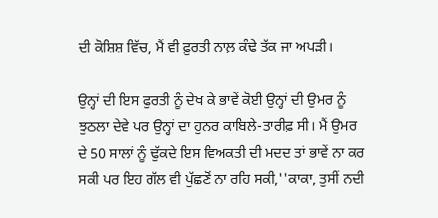ਦੀ ਕੋਸ਼ਿਸ਼ ਵਿੱਚ, ਮੈਂ ਵੀ ਫ਼ੁਰਤੀ ਨਾਲ਼ ਕੰਢੇ ਤੱਕ ਜਾ ਅਪੜੀ।

ਉਨ੍ਹਾਂ ਦੀ ਇਸ ਫੁਰਤੀ ਨੂੰ ਦੇਖ ਕੇ ਭਾਵੇਂ ਕੋਈ ਉਨ੍ਹਾਂ ਦੀ ਉਮਰ ਨੂੰ ਝੁਠਲਾ ਦੇਵੇ ਪਰ ਉਨ੍ਹਾਂ ਦਾ ਹੁਨਰ ਕਾਬਿਲੇ-ਤਾਰੀਫ਼ ਸੀ। ਮੈਂ ਉਮਰ ਦੇ 50 ਸਾਲਾਂ ਨੂੰ ਢੁੱਕਦੇ ਇਸ ਵਿਅਕਤੀ ਦੀ ਮਦਦ ਤਾਂ ਭਾਵੇਂ ਨਾ ਕਰ ਸਕੀ ਪਰ ਇਹ ਗੱਲ ਵੀ ਪੁੱਛਣੋਂ ਨਾ ਰਹਿ ਸਕੀ,''ਕਾਕਾ, ਤੁਸੀਂ ਨਦੀ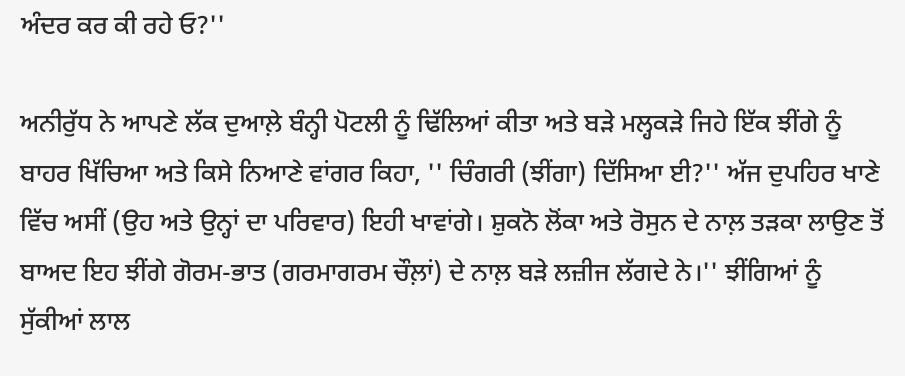ਅੰਦਰ ਕਰ ਕੀ ਰਹੇ ਓ?''

ਅਨੀਰੁੱਧ ਨੇ ਆਪਣੇ ਲੱਕ ਦੁਆਲ਼ੇ ਬੰਨ੍ਹੀ ਪੋਟਲੀ ਨੂੰ ਢਿੱਲਿਆਂ ਕੀਤਾ ਅਤੇ ਬੜੇ ਮਲ੍ਹਕੜੇ ਜਿਹੇ ਇੱਕ ਝੀਂਗੇ ਨੂੰ ਬਾਹਰ ਖਿੱਚਿਆ ਅਤੇ ਕਿਸੇ ਨਿਆਣੇ ਵਾਂਗਰ ਕਿਹਾ, '' ਚਿੰਗਰੀ (ਝੀਂਗਾ) ਦਿੱਸਿਆ ਈ?'' ਅੱਜ ਦੁਪਹਿਰ ਖਾਣੇ ਵਿੱਚ ਅਸੀਂ (ਉਹ ਅਤੇ ਉਨ੍ਹਾਂ ਦਾ ਪਰਿਵਾਰ) ਇਹੀ ਖਾਵਾਂਗੇ। ਸ਼ੁਕਨੋ ਲੋਂਕਾ ਅਤੇ ਰੋਸੁਨ ਦੇ ਨਾਲ਼ ਤੜਕਾ ਲਾਉਣ ਤੋਂ ਬਾਅਦ ਇਹ ਝੀਂਗੇ ਗੋਰਮ-ਭਾਤ (ਗਰਮਾਗਰਮ ਚੌਲ਼ਾਂ) ਦੇ ਨਾਲ਼ ਬੜੇ ਲਜ਼ੀਜ ਲੱਗਦੇ ਨੇ।'' ਝੀਂਗਿਆਂ ਨੂੰ ਸੁੱਕੀਆਂ ਲਾਲ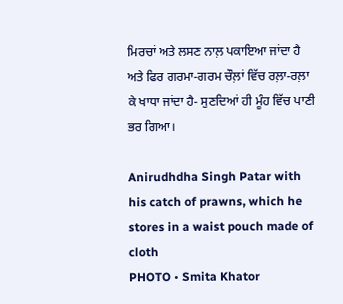ਮਿਰਚਾਂ ਅਤੇ ਲਸਣ ਨਾਲ਼ ਪਕਾਇਆ ਜਾਂਦਾ ਹੈ ਅਤੇ ਫਿਰ ਗਰਮਾ-ਗਰਮ ਚੌਲ਼ਾਂ ਵਿੱਚ ਰਲ਼ਾ-ਰਲ਼ਾ ਕੇ ਖਾਧਾ ਜਾਂਦਾ ਹੈ- ਸੁਣਦਿਆਂ ਹੀ ਮੂੰਹ ਵਿੱਚ ਪਾਣੀ ਭਰ ਗਿਆ।

Anirudhdha Singh Patar with his catch of prawns, which he stores in a waist pouch made of cloth
PHOTO • Smita Khator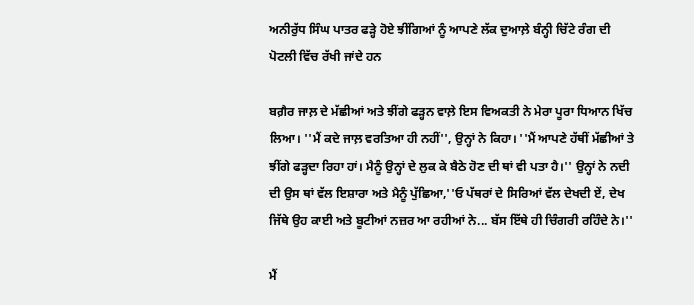ਅਨੀਰੁੱਧ ਸਿੰਘ ਪਾਤਰ ਫੜ੍ਹੇ ਹੋਏ ਝੀਂਗਿਆਂ ਨੂੰ ਆਪਣੇ ਲੱਕ ਦੁਆਲ਼ੇ ਬੰਨ੍ਹੀ ਚਿੱਟੇ ਰੰਗ ਦੀ ਪੋਟਲੀ ਵਿੱਚ ਰੱਖੀ ਜਾਂਦੇ ਹਨ

ਬਗ਼ੈਰ ਜਾਲ਼ ਦੇ ਮੱਛੀਆਂ ਅਤੇ ਝੀਂਗੇ ਫੜ੍ਹਨ ਵਾਲ਼ੇ ਇਸ ਵਿਅਕਤੀ ਨੇ ਮੇਰਾ ਪੂਰਾ ਧਿਆਨ ਖਿੱਚ ਲਿਆ। ''ਮੈਂ ਕਦੇ ਜਾਲ਼ ਵਰਤਿਆ ਹੀ ਨਹੀਂ'', ਉਨ੍ਹਾਂ ਨੇ ਕਿਹਾ। ''ਮੈਂ ਆਪਣੇ ਹੱਥੀਂ ਮੱਛੀਆਂ ਤੇ ਝੀਂਗੇ ਫੜ੍ਹਦਾ ਰਿਹਾ ਹਾਂ। ਮੈਨੂੰ ਉਨ੍ਹਾਂ ਦੇ ਲੁਕ ਕੇ ਬੈਠੇ ਹੋਣ ਦੀ ਥਾਂ ਵੀ ਪਤਾ ਹੈ।'' ਉਨ੍ਹਾਂ ਨੇ ਨਦੀ ਦੀ ਉਸ ਥਾਂ ਵੱਲ ਇਸ਼ਾਰਾ ਅਤੇ ਮੈਨੂੰ ਪੁੱਛਿਆ,''ਓ ਪੱਥਰਾਂ ਦੇ ਸਿਰਿਆਂ ਵੱਲ ਦੇਖਦੀ ਏਂ, ਦੇਖ ਜਿੱਥੇ ਉਹ ਕਾਈ ਅਤੇ ਬੂਟੀਆਂ ਨਜ਼ਰ ਆ ਰਹੀਆਂ ਨੇ... ਬੱਸ ਇੱਥੇ ਹੀ ਚਿੰਗਰੀ ਰਹਿੰਦੇ ਨੇ।''

ਮੈਂ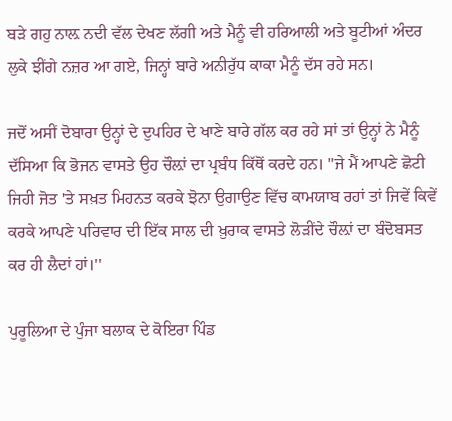ਬੜੇ ਗਹੁ ਨਾਲ਼ ਨਦੀ ਵੱਲ ਦੇਖਣ ਲੱਗੀ ਅਤੇ ਮੈਨੂੰ ਵੀ ਹਰਿਆਲੀ ਅਤੇ ਬੂਟੀਆਂ ਅੰਦਰ ਲੁਕੇ ਝੀਂਗੇ ਨਜ਼ਰ ਆ ਗਏ, ਜਿਨ੍ਹਾਂ ਬਾਰੇ ਅਨੀਰੁੱਧ ਕਾਕਾ ਮੈਨੂੰ ਦੱਸ ਰਹੇ ਸਨ।

ਜਦੋਂ ਅਸੀਂ ਦੋਬਾਰਾ ਉਨ੍ਹਾਂ ਦੇ ਦੁਪਹਿਰ ਦੇ ਖਾਣੇ ਬਾਰੇ ਗੱਲ ਕਰ ਰਹੇ ਸਾਂ ਤਾਂ ਉਨ੍ਹਾਂ ਨੇ ਮੈਨੂੰ ਦੱਸਿਆ ਕਿ ਭੋਜਨ ਵਾਸਤੇ ਉਹ ਚੌਲ਼ਾਂ ਦਾ ਪ੍ਰਬੰਧ ਕਿੱਥੋਂ ਕਰਦੇ ਹਨ। ''ਜੇ ਮੈਂ ਆਪਣੇ ਛੋਟੀ ਜਿਹੀ ਜੋਤ 'ਤੇ ਸਖ਼ਤ ਮਿਹਨਤ ਕਰਕੇ ਝੋਨਾ ਉਗਾਉਣ ਵਿੱਚ ਕਾਮਯਾਬ ਰਹਾਂ ਤਾਂ ਜਿਵੇਂ ਕਿਵੇਂ ਕਰਕੇ ਆਪਣੇ ਪਰਿਵਾਰ ਦੀ ਇੱਕ ਸਾਲ ਦੀ ਖ਼ੁਰਾਕ ਵਾਸਤੇ ਲੋੜੀਂਦੇ ਚੌਲ਼ਾਂ ਦਾ ਬੰਦੋਬਸਤ ਕਰ ਹੀ ਲੈਦਾਂ ਹਾਂ।''

ਪੁਰੂਲਿਆ ਦੇ ਪੁੰਜਾ ਬਲਾਕ ਦੇ ਕੋਇਰਾ ਪਿੰਡ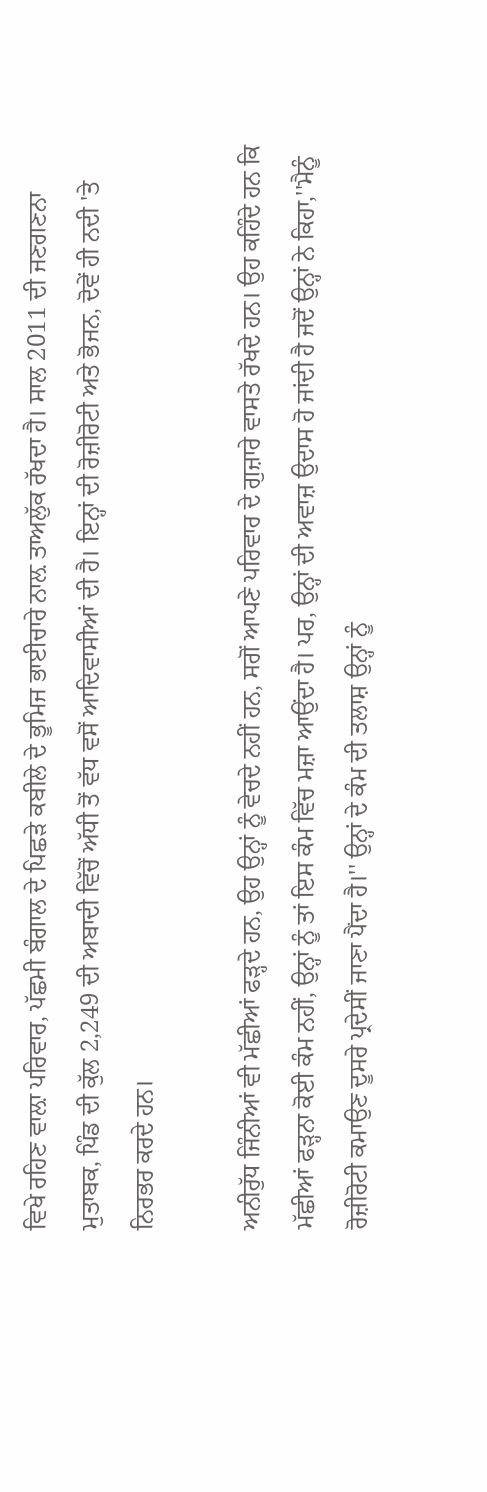ਵਿਖੇ ਰਹਿਣ ਵਾਲ਼ਾ ਪਰਿਵਾਰ, ਪੱਛਮੀ ਬੰਗਾਲ ਦੇ ਪਿਛੜੇ ਕਬੀਲੇ ਦੇ ਭੂਮਿਜ ਭਾਈਚਾਰੇ ਨਾਲ਼ ਤਾਅਲੁੱਕ ਰੱਖਦਾ ਹੈ। ਸਾਲ 2011 ਦੀ ਜਣਗਣਨਾ ਮੁਤਾਬਕ, ਪਿੰਡ ਦੀ ਕੁੱਲ 2,249 ਦੀ ਅਬਾਦੀ ਵਿੱਚੋਂ ਅੱਧੀ ਤੋਂ ਵੱਧ ਵਸੋਂ ਆਦਿਵਾਸੀਆਂ ਦੀ ਹੈ। ਇਨ੍ਹਾਂ ਦੀ ਰੋਜ਼ੀਰੋਟੀ ਅਤੇ ਭੋਜਨ, ਦੋਵੇਂ ਹੀ ਨਦੀ 'ਤੇ ਨਿਰਭਰ ਕਰਦੇ ਹਨ।

ਅਨੀਰੁੱਧ ਜਿੰਨੀਆਂ ਵੀ ਮੱਛੀਆਂ ਫੜ੍ਹਦੇ ਹਨ, ਉਹ ਉਨ੍ਹਾਂ ਨੂੰ ਵੇਚਦੇ ਨਹੀਂ ਹਨ, ਸਗੋਂ ਆਪਣੇ ਪਰਿਵਾਰ ਦੇ ਗੁਜ਼ਾਰੇ ਵਾਸਤੇ ਰੱਖਦੇ ਹਨ। ਉਹ ਕਹਿੰਦੇ ਹਨ ਕਿ ਮੱਛੀਆਂ ਫੜ੍ਹਨਾ ਕੋਈ ਕੰਮ ਨਹੀਂ, ਉਨ੍ਹਾਂ ਨੂੰ ਤਾਂ ਇਸ ਕੰਮ ਵਿੱਚ ਮਜ਼ਾ ਆਉਂਦਾ ਹੈ। ਪਰ, ਉਨ੍ਹਾਂ ਦੀ ਅਵਾਜ਼ ਉਦਾਸ ਹੋ ਜਾਂਦੀ ਹੈ ਜਦੋਂ ਉਨ੍ਹਾਂ ਨੇ ਕਿਹਾ,''ਮੈਨੂੰ ਰੋਜ਼ੀਰੋਟੀ ਕਮਾਉਣ ਦੂਸਰੇ ਪ੍ਰਦੇਸੀਂ ਜਾਣਾ ਪੈਂਦਾ ਹੈ।'' ਉਨ੍ਹਾਂ ਦੇ ਕੰਮ ਦੀ ਤਲਾਸ਼ ਉਨ੍ਹਾਂ ਨੂੰ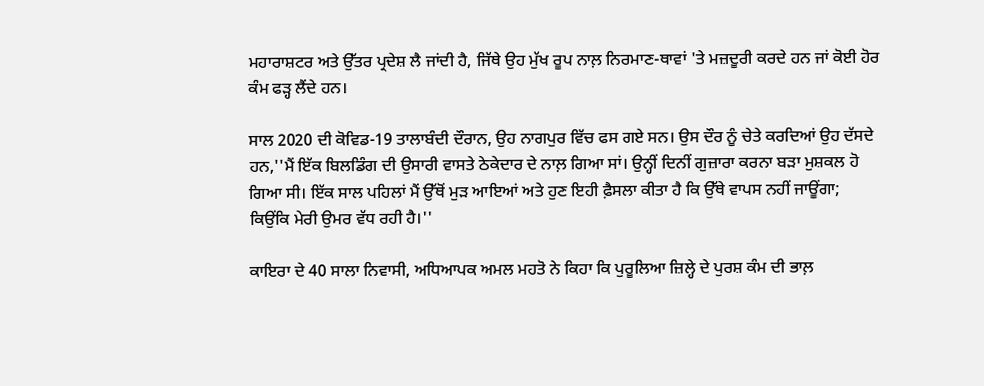ਮਹਾਰਾਸ਼ਟਰ ਅਤੇ ਉੱਤਰ ਪ੍ਰਦੇਸ਼ ਲੈ ਜਾਂਦੀ ਹੈ, ਜਿੱਥੇ ਉਹ ਮੁੱਖ ਰੂਪ ਨਾਲ਼ ਨਿਰਮਾਣ-ਥਾਵਾਂ 'ਤੇ ਮਜ਼ਦੂਰੀ ਕਰਦੇ ਹਨ ਜਾਂ ਕੋਈ ਹੋਰ ਕੰਮ ਫੜ੍ਹ ਲੈਂਦੇ ਹਨ।

ਸਾਲ 2020 ਦੀ ਕੋਵਿਡ-19 ਤਾਲਾਬੰਦੀ ਦੌਰਾਨ, ਉਹ ਨਾਗਪੁਰ ਵਿੱਚ ਫਸ ਗਏ ਸਨ। ਉਸ ਦੌਰ ਨੂੰ ਚੇਤੇ ਕਰਦਿਆਂ ਉਹ ਦੱਸਦੇ ਹਨ,''ਮੈਂ ਇੱਕ ਬਿਲਡਿੰਗ ਦੀ ਉਸਾਰੀ ਵਾਸਤੇ ਠੇਕੇਦਾਰ ਦੇ ਨਾਲ਼ ਗਿਆ ਸਾਂ। ਉਨ੍ਹੀਂ ਦਿਨੀਂ ਗੁਜ਼ਾਰਾ ਕਰਨਾ ਬੜਾ ਮੁਸ਼ਕਲ ਹੋ ਗਿਆ ਸੀ। ਇੱਕ ਸਾਲ ਪਹਿਲਾਂ ਮੈਂ ਉੱਥੋਂ ਮੁੜ ਆਇਆਂ ਅਤੇ ਹੁਣ ਇਹੀ ਫ਼ੈਸਲਾ ਕੀਤਾ ਹੈ ਕਿ ਉੱਥੇ ਵਾਪਸ ਨਹੀਂ ਜਾਊਂਗਾ; ਕਿਉਂਕਿ ਮੇਰੀ ਉਮਰ ਵੱਧ ਰਹੀ ਹੈ।''

ਕਾਇਰਾ ਦੇ 40 ਸਾਲਾ ਨਿਵਾਸੀ, ਅਧਿਆਪਕ ਅਮਲ ਮਹਤੋ ਨੇ ਕਿਹਾ ਕਿ ਪੁਰੂਲਿਆ ਜ਼ਿਲ੍ਹੇ ਦੇ ਪੁਰਸ਼ ਕੰਮ ਦੀ ਭਾਲ਼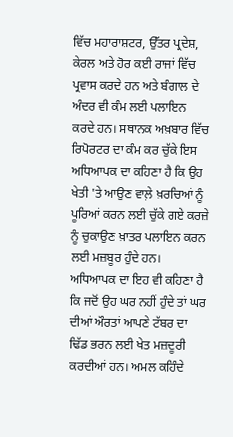ਵਿੱਚ ਮਹਾਰਾਸ਼ਟਰ, ਉੱਤਰ ਪ੍ਰਦੇਸ਼, ਕੇਰਲ ਅਤੇ ਹੋਰ ਕਈ ਰਾਜਾਂ ਵਿੱਚ ਪ੍ਰਵਾਸ ਕਰਦੇ ਹਨ ਅਤੇ ਬੰਗਾਲ ਦੇ ਅੰਦਰ ਵੀ ਕੰਮ ਲਈ ਪਲਾਇਨ ਕਰਦੇ ਹਨ। ਸਥਾਨਕ ਅਖ਼ਬਾਰ ਵਿੱਚ ਰਿਪੋਰਟਰ ਦਾ ਕੰਮ ਕਰ ਚੁੱਕੇ ਇਸ ਅਧਿਆਪਕ ਦਾ ਕਹਿਣਾ ਹੈ ਕਿ ਉਹ ਖੇਤੀ 'ਤੇ ਆਉਣ ਵਾਲ਼ੇ ਖ਼ਰਚਿਆਂ ਨੂੰ ਪੂਰਿਆਂ ਕਰਨ ਲਈ ਚੁੱਕੇ ਗਏ ਕਰਜ਼ੇ ਨੂੰ ਚੁਕਾਉਣ ਖ਼ਾਤਰ ਪਲਾਇਨ ਕਰਨ ਲਈ ਮਜ਼ਬੂਰ ਹੁੰਦੇ ਹਨ। ਅਧਿਆਪਕ ਦਾ ਇਹ ਵੀ ਕਹਿਣਾ ਹੈ ਕਿ ਜਦੋਂ ਉਹ ਘਰ ਨਹੀਂ ਹੁੰਦੇ ਤਾਂ ਘਰ ਦੀਆਂ ਔਰਤਾਂ ਆਪਣੇ ਟੱਬਰ ਦਾ ਢਿੱਡ ਭਰਨ ਲਈ ਖੇਤ ਮਜ਼ਦੂਰੀ ਕਰਦੀਆਂ ਹਨ। ਅਮਲ ਕਹਿੰਦੇ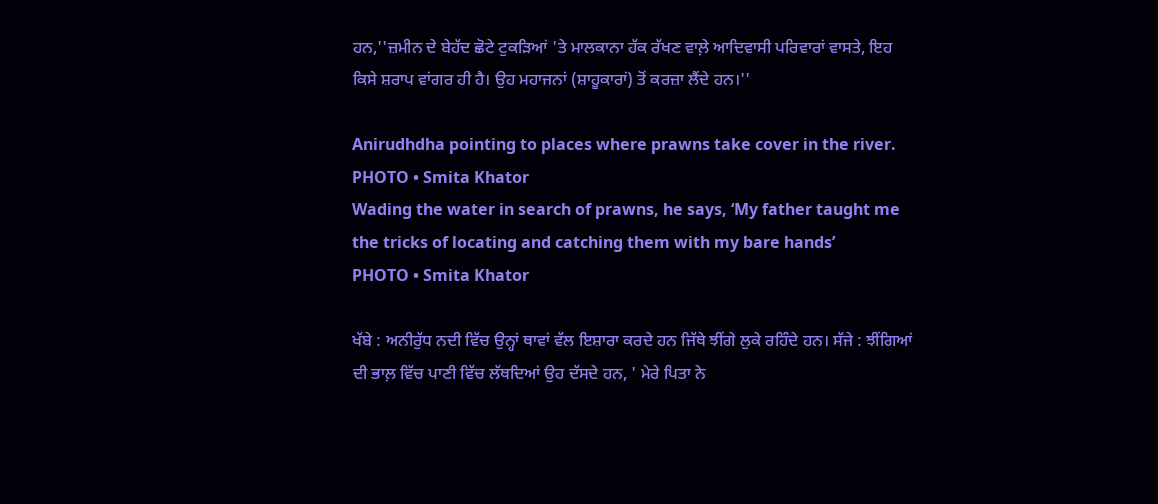ਹਨ,''ਜ਼ਮੀਨ ਦੇ ਬੇਹੱਦ ਛੋਟੇ ਟੁਕੜਿਆਂ 'ਤੇ ਮਾਲਕਾਨਾ ਹੱਕ ਰੱਖਣ ਵਾਲ਼ੇ ਆਦਿਵਾਸੀ ਪਰਿਵਾਰਾਂ ਵਾਸਤੇ, ਇਹ ਕਿਸੇ ਸ਼ਰਾਪ ਵਾਂਗਰ ਹੀ ਹੈ। ਉਹ ਮਹਾਜਨਾਂ (ਸ਼ਾਹੂਕਾਰਾਂ) ਤੋਂ ਕਰਜ਼ਾ ਲੈਂਦੇ ਹਨ।''

Anirudhdha pointing to places where prawns take cover in the river.
PHOTO • Smita Khator
Wading the water in search of prawns, he says, ‘My father taught me the tricks of locating and catching them with my bare hands’
PHOTO • Smita Khator

ਖੱਬੇ : ਅਨੀਰੁੱਧ ਨਦੀ ਵਿੱਚ ਉਨ੍ਹਾਂ ਥਾਵਾਂ ਵੱਲ ਇਸ਼ਾਰਾ ਕਰਦੇ ਹਨ ਜਿੱਥੇ ਝੀਂਗੇ ਲੁਕੇ ਰਹਿੰਦੇ ਹਨ। ਸੱਜੇ : ਝੀਂਗਿਆਂ ਦੀ ਭਾਲ਼ ਵਿੱਚ ਪਾਣੀ ਵਿੱਚ ਲੱਥਦਿਆਂ ਉਹ ਦੱਸਦੇ ਹਨ, ' ਮੇਰੇ ਪਿਤਾ ਨੇ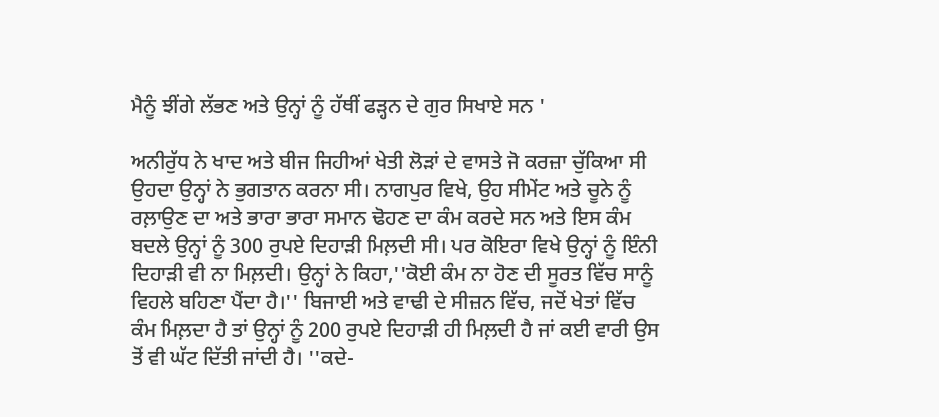ਮੈਨੂੰ ਝੀਂਗੇ ਲੱਭਣ ਅਤੇ ਉਨ੍ਹਾਂ ਨੂੰ ਹੱਥੀਂ ਫੜ੍ਹਨ ਦੇ ਗੁਰ ਸਿਖਾਏ ਸਨ '

ਅਨੀਰੁੱਧ ਨੇ ਖਾਦ ਅਤੇ ਬੀਜ ਜਿਹੀਆਂ ਖੇਤੀ ਲੋੜਾਂ ਦੇ ਵਾਸਤੇ ਜੋ ਕਰਜ਼ਾ ਚੁੱਕਿਆ ਸੀ ਉਹਦਾ ਉਨ੍ਹਾਂ ਨੇ ਭੁਗਤਾਨ ਕਰਨਾ ਸੀ। ਨਾਗਪੁਰ ਵਿਖੇ, ਉਹ ਸੀਮੇਂਟ ਅਤੇ ਚੂਨੇ ਨੂੰ ਰਲ਼ਾਉਣ ਦਾ ਅਤੇ ਭਾਰਾ ਭਾਰਾ ਸਮਾਨ ਢੋਹਣ ਦਾ ਕੰਮ ਕਰਦੇ ਸਨ ਅਤੇ ਇਸ ਕੰਮ ਬਦਲੇ ਉਨ੍ਹਾਂ ਨੂੰ 300 ਰੁਪਏ ਦਿਹਾੜੀ ਮਿਲ਼ਦੀ ਸੀ। ਪਰ ਕੋਇਰਾ ਵਿਖੇ ਉਨ੍ਹਾਂ ਨੂੰ ਇੰਨੀ ਦਿਹਾੜੀ ਵੀ ਨਾ ਮਿਲ਼ਦੀ। ਉਨ੍ਹਾਂ ਨੇ ਕਿਹਾ,''ਕੋਈ ਕੰਮ ਨਾ ਹੋਣ ਦੀ ਸੂਰਤ ਵਿੱਚ ਸਾਨੂੰ ਵਿਹਲੇ ਬਹਿਣਾ ਪੈਂਦਾ ਹੈ।'' ਬਿਜਾਈ ਅਤੇ ਵਾਢੀ ਦੇ ਸੀਜ਼ਨ ਵਿੱਚ, ਜਦੋਂ ਖੇਤਾਂ ਵਿੱਚ ਕੰਮ ਮਿਲ਼ਦਾ ਹੈ ਤਾਂ ਉਨ੍ਹਾਂ ਨੂੰ 200 ਰੁਪਏ ਦਿਹਾੜੀ ਹੀ ਮਿਲ਼ਦੀ ਹੈ ਜਾਂ ਕਈ ਵਾਰੀ ਉਸ ਤੋਂ ਵੀ ਘੱਟ ਦਿੱਤੀ ਜਾਂਦੀ ਹੈ। ''ਕਦੇ-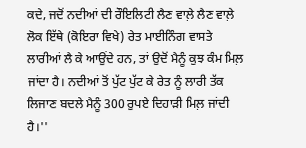ਕਦੇ, ਜਦੋਂ ਨਦੀਆਂ ਦੀ ਰੌਇਲਿਟੀ ਲੈਣ ਵਾਲ਼ੇ ਲੈਣ ਵਾਲ਼ੇ ਲੋਕ ਇੱਥੇ (ਕੋਇਰਾ ਵਿਖੇ) ਰੇਤ ਮਾਈਨਿੰਗ ਵਾਸਤੇ ਲਾਰੀਆਂ ਲੈ ਕੇ ਆਉਂਦੇ ਹਨ, ਤਾਂ ਉਦੋਂ ਮੈਨੂੰ ਕੁਝ ਕੰਮ ਮਿਲ਼ ਜਾਂਦਾ ਹੈ। ਨਦੀਆਂ ਤੋਂ ਪੁੱਟ ਪੁੱਟ ਕੇ ਰੇਤ ਨੂੰ ਲਾਰੀ ਤੱਕ ਲਿਜਾਣ ਬਦਲੇ ਮੈਨੂੰ 300 ਰੁਪਏ ਦਿਹਾੜੀ ਮਿਲ਼ ਜਾਂਦੀ ਹੈ।''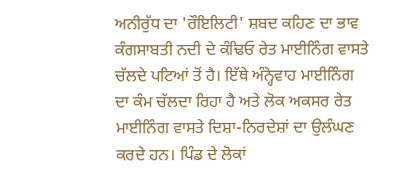ਅਨੀਰੁੱਧ ਦਾ 'ਰੌਇਲਿਟੀ' ਸ਼ਬਦ ਕਹਿਣ ਦਾ ਭਾਵ ਕੰਗਸਾਬਤੀ ਨਦੀ ਦੇ ਕੰਢਿਓ ਰੇਤ ਮਾਈਨਿੰਗ ਵਾਸਤੇ ਚੱਲਦੇ ਪਟਿਆਂ ਤੋਂ ਹੈ। ਇੱਥੇ ਅੰਨ੍ਹੇਵਾਹ ਮਾਈਨਿੰਗ ਦਾ ਕੰਮ ਚੱਲਦਾ ਰਿਹਾ ਹੈ ਅਤੇ ਲੋਕ ਅਕਸਰ ਰੇਤ ਮਾਈਨਿੰਗ ਵਾਸਤੇ ਦਿਸ਼ਾ-ਨਿਰਦੇਸ਼ਾਂ ਦਾ ਉਲੰਘਣ ਕਰਦੇ ਹਨ। ਪਿੰਡ ਦੇ ਲੋਕਾਂ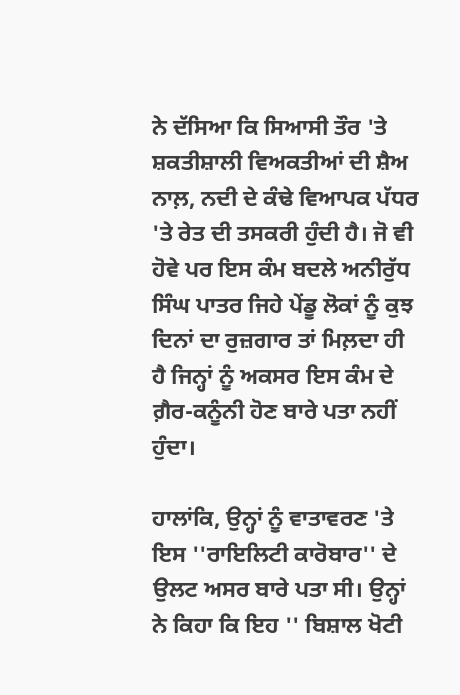ਨੇ ਦੱਸਿਆ ਕਿ ਸਿਆਸੀ ਤੌਰ 'ਤੇ ਸ਼ਕਤੀਸ਼ਾਲੀ ਵਿਅਕਤੀਆਂ ਦੀ ਸ਼ੈਅ ਨਾਲ਼, ਨਦੀ ਦੇ ਕੰਢੇ ਵਿਆਪਕ ਪੱਧਰ 'ਤੇ ਰੇਤ ਦੀ ਤਸਕਰੀ ਹੁੰਦੀ ਹੈ। ਜੋ ਵੀ ਹੋਵੇ ਪਰ ਇਸ ਕੰਮ ਬਦਲੇ ਅਨੀਰੁੱਧ ਸਿੰਘ ਪਾਤਰ ਜਿਹੇ ਪੇਂਡੂ ਲੋਕਾਂ ਨੂੰ ਕੁਝ ਦਿਨਾਂ ਦਾ ਰੁਜ਼ਗਾਰ ਤਾਂ ਮਿਲ਼ਦਾ ਹੀ ਹੈ ਜਿਨ੍ਹਾਂ ਨੂੰ ਅਕਸਰ ਇਸ ਕੰਮ ਦੇ ਗ਼ੈਰ-ਕਨੂੰਨੀ ਹੋਣ ਬਾਰੇ ਪਤਾ ਨਹੀਂ ਹੁੰਦਾ।

ਹਾਲਾਂਕਿ, ਉਨ੍ਹਾਂ ਨੂੰ ਵਾਤਾਵਰਣ 'ਤੇ ਇਸ ''ਰਾਇਲਿਟੀ ਕਾਰੋਬਾਰ'' ਦੇ ਉਲਟ ਅਸਰ ਬਾਰੇ ਪਤਾ ਸੀ। ਉਨ੍ਹਾਂ ਨੇ ਕਿਹਾ ਕਿ ਇਹ '' ਬਿਸ਼ਾਲ ਖੋਟੀ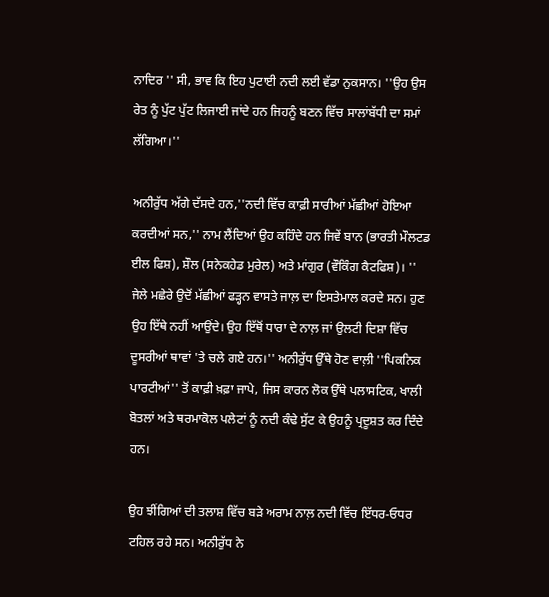ਨਾਦਿਰ '' ਸੀ, ਭਾਵ ਕਿ ਇਹ ਪੁਟਾਈ ਨਦੀ ਲਈ ਵੱਡਾ ਨੁਕਸਾਨ। ''ਉਹ ਉਸ ਰੇਤ ਨੂੰ ਪੁੱਟ ਪੁੱਟ ਲਿਜਾਈ ਜਾਂਦੇ ਹਨ ਜਿਹਨੂੰ ਬਣਨ ਵਿੱਚ ਸਾਲਾਂਬੱਧੀ ਦਾ ਸਮਾਂ ਲੱਗਿਆ।''

ਅਨੀਰੁੱਧ ਅੱਗੇ ਦੱਸਦੇ ਹਨ,''ਨਦੀ ਵਿੱਚ ਕਾਫ਼ੀ ਸਾਰੀਆਂ ਮੱਛੀਆਂ ਹੋਇਆ ਕਰਦੀਆਂ ਸਨ,'' ਨਾਮ ਲੈਂਦਿਆਂ ਉਹ ਕਹਿੰਦੇ ਹਨ ਜਿਵੇਂ ਬਾਨ (ਭਾਰਤੀ ਮੌਲਟਡ ਈਲ ਫਿਸ਼), ਸ਼ੌਲ (ਸਨੇਕਹੇਡ ਮੁਰੇਲ) ਅਤੇ ਮਾਂਗੁਰ (ਵੌਕਿੰਗ ਕੈਟਫਿਸ਼)। '' ਜੇਲੇ ਮਛੇਰੇ ਉਦੋਂ ਮੱਛੀਆਂ ਫੜ੍ਹਨ ਵਾਸਤੇ ਜਾਲ਼ ਦਾ ਇਸਤੇਮਾਲ ਕਰਦੇ ਸਨ। ਹੁਣ ਉਹ ਇੱਥੇ ਨਹੀਂ ਆਉਂਦੇ। ਉਹ ਇੱਥੋਂ ਧਾਰਾ ਦੇ ਨਾਲ਼ ਜਾਂ ਉਲਟੀ ਦਿਸ਼ਾ ਵਿੱਚ ਦੂਸਰੀਆਂ ਥਾਵਾਂ 'ਤੇ ਚਲੇ ਗਏ ਹਨ।'' ਅਨੀਰੁੱਧ ਉੱਥੇ ਹੋਣ ਵਾਲ਼ੀ ''ਪਿਕਨਿਕ ਪਾਰਟੀਆਂ'' ਤੋਂ ਕਾਫ਼ੀ ਖ਼ਫ਼ਾ ਜਾਪੇ, ਜਿਸ ਕਾਰਨ ਲੋਕ ਉੱਥੇ ਪਲਾਸਟਿਕ, ਖਾਲੀ ਬੋਤਲਾਂ ਅਤੇ ਥਰਮਾਕੋਲ ਪਲੇਟਾਂ ਨੂੰ ਨਦੀ ਕੰਢੇ ਸੁੱਟ ਕੇ ਉਹਨੂੰ ਪ੍ਰਦੂਸ਼ਤ ਕਰ ਦਿੰਦੇ ਹਨ।

ਉਹ ਝੀਂਗਿਆਂ ਦੀ ਤਲਾਸ਼ ਵਿੱਚ ਬੜੇ ਅਰਾਮ ਨਾਲ਼ ਨਦੀ ਵਿੱਚ ਇੱਧਰ-ਓਧਰ ਟਹਿਲ ਰਹੇ ਸਨ। ਅਨੀਰੁੱਧ ਨੇ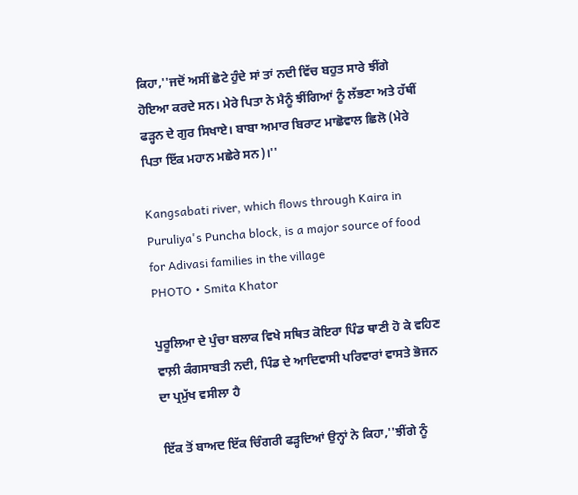ਕਿਹਾ,''ਜਦੋਂ ਅਸੀਂ ਛੋਟੇ ਹੁੰਦੇ ਸਾਂ ਤਾਂ ਨਦੀ ਵਿੱਚ ਬਹੁਤ ਸਾਰੇ ਝੀਂਗੇ ਹੋਇਆ ਕਰਦੇ ਸਨ। ਮੇਰੇ ਪਿਤਾ ਨੇ ਮੈਨੂੰ ਝੀਂਗਿਆਂ ਨੂੰ ਲੱਭਣਾ ਅਤੇ ਹੱਥੀਂ ਫੜ੍ਹਨ ਦੇ ਗੁਰ ਸਿਖਾਏ। ਬਾਬਾ ਅਮਾਰ ਬਿਰਾਟ ਮਾਛੋਵਾਲ ਛਿਲੋ (ਮੇਰੇ ਪਿਤਾ ਇੱਕ ਮਹਾਨ ਮਛੇਰੇ ਸਨ)।''

Kangsabati river, which flows through Kaira in Puruliya's Puncha block, is a major source of food for Adivasi families in the village
PHOTO • Smita Khator

ਪੁਰੂਲਿਆ ਦੇ ਪੁੰਚਾ ਬਲਾਕ ਵਿਖੇ ਸਥਿਤ ਕੋਇਰਾ ਪਿੰਡ ਥਾਣੀ ਹੋ ਕੇ ਵਹਿਣ ਵਾਲ਼ੀ ਕੰਗਸਾਬਤੀ ਨਦੀ, ਪਿੰਡ ਦੇ ਆਦਿਵਾਸੀ ਪਰਿਵਾਰਾਂ ਵਾਸਤੇ ਭੋਜਨ ਦਾ ਪ੍ਰਮੁੱਖ ਵਸੀਲਾ ਹੈ

ਇੱਕ ਤੋਂ ਬਾਅਦ ਇੱਕ ਚਿੰਗਰੀ ਫੜ੍ਹਦਿਆਂ ਉਨ੍ਹਾਂ ਨੇ ਕਿਹਾ,''ਝੀਂਗੇ ਨੂੰ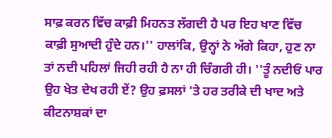ਸਾਫ਼ ਕਰਨ ਵਿੱਚ ਕਾਫ਼ੀ ਮਿਹਨਤ ਲੱਗਦੀ ਹੈ ਪਰ ਇਹ ਖਾਣ ਵਿੱਚ ਕਾਫ਼ੀ ਸੁਆਦੀ ਹੁੰਦੇ ਹਨ।'' ਹਾਲਾਂਕਿ, ਉਨ੍ਹਾਂ ਨੇ ਅੱਗੇ ਕਿਹਾ, ਹੁਣ ਨਾ ਤਾਂ ਨਦੀ ਪਹਿਲਾਂ ਜਿਹੀ ਰਹੀ ਹੈ ਨਾ ਹੀ ਚਿੰਗਰੀ ਹੀ। ''ਤੂੰ ਨਦੀਓਂ ਪਾਰ ਉਹ ਖੇਤ ਦੇਖ ਰਹੀ ਏਂ? ਉਹ ਫ਼ਸਲਾਂ 'ਤੇ ਹਰ ਤਰੀਕੇ ਦੀ ਖਾਦ ਅਤੇ ਕੀਟਨਾਸ਼ਕਾਂ ਦਾ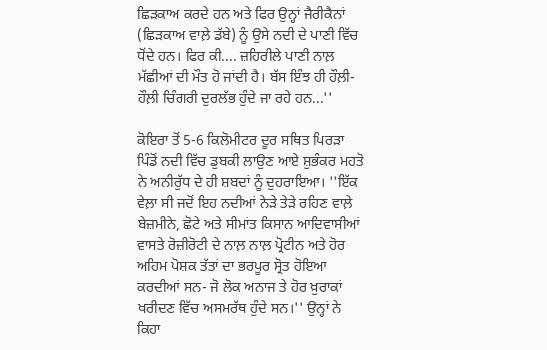ਛਿੜਕਾਅ ਕਰਦੇ ਹਨ ਅਤੇ ਫਿਰ ਉਨ੍ਹਾਂ ਜੈਰੀਕੈਨਾਂ (ਛਿੜਕਾਅ ਵਾਲ਼ੇ ਡੱਬੇ) ਨੂੰ ਉਸੇ ਨਦੀ ਦੇ ਪਾਣੀ ਵਿੱਚ ਧੋਂਦੇ ਹਨ। ਫਿਰ ਕੀ.... ਜ਼ਹਿਰੀਲੇ ਪਾਣੀ ਨਾਲ਼ ਮੱਛੀਆਂ ਦੀ ਮੌਤ ਹੋ ਜਾਂਦੀ ਹੈ। ਬੱਸ ਇੰਝ ਹੀ ਹੌਲ਼ੀ-ਹੌਲ਼ੀ ਚਿੰਗਰੀ ਦੁਰਲੱਭ ਹੁੰਦੇ ਜਾ ਰਹੇ ਹਨ...''

ਕੋਇਰਾ ਤੋਂ 5-6 ਕਿਲੋਮੀਟਰ ਦੂਰ ਸਥਿਤ ਪਿਰੜਾ ਪਿੰਡੋਂ ਨਦੀ ਵਿੱਚ ਡੁਬਕੀ ਲਾਉਣ ਆਏ ਸ਼ੁਭੰਕਰ ਮਹਤੋ ਨੇ ਅਨੀਰੁੱਧ ਦੇ ਹੀ ਸ਼ਬਦਾਂ ਨੂੰ ਦੁਹਰਾਇਆ। ''ਇੱਕ ਵੇਲ਼ਾ ਸੀ ਜਦੋਂ ਇਹ ਨਦੀਆਂ ਨੇੜੇ ਤੇੜੇ ਰਹਿਣ ਵਾਲ਼ੇ ਬੇਜ਼ਮੀਨੇ, ਛੋਟੇ ਅਤੇ ਸੀਮਾਂਤ ਕਿਸਾਨ ਆਦਿਵਾਸੀਆਂ ਵਾਸਤੇ ਰੋਜ਼ੀਰੋਟੀ ਦੇ ਨਾਲ਼ ਨਾਲ਼ ਪ੍ਰੋਟੀਨ ਅਤੇ ਹੋਰ ਅਹਿਮ ਪੋਸ਼ਕ ਤੱਤਾਂ ਦਾ ਭਰਪੂਰ ਸ੍ਰੋਤ ਹੋਇਆ ਕਰਦੀਆਂ ਸਨ- ਜੋ ਲੋਕ ਅਨਾਜ ਤੇ ਹੋਰ ਖ਼ੁਰਾਕਾਂ ਖਰੀਦਣ ਵਿੱਚ ਅਸਮਰੱਥ ਹੁੰਦੇ ਸਨ।'' ਉਨ੍ਹਾਂ ਨੇ ਕਿਹਾ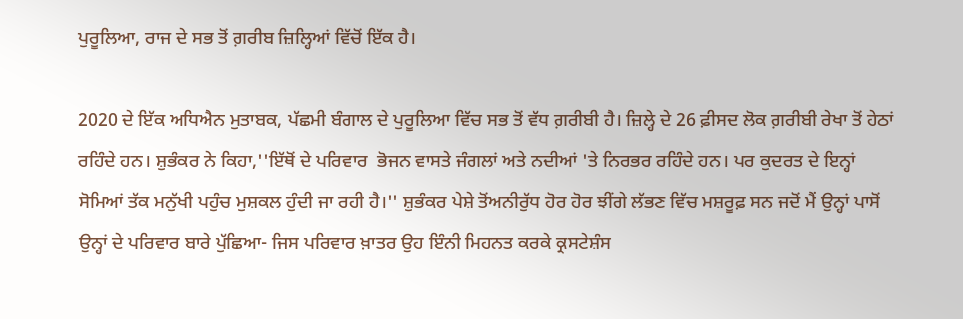ਪੁਰੂਲਿਆ, ਰਾਜ ਦੇ ਸਭ ਤੋਂ ਗ਼ਰੀਬ ਜ਼ਿਲ੍ਹਿਆਂ ਵਿੱਚੋਂ ਇੱਕ ਹੈ।

2020 ਦੇ ਇੱਕ ਅਧਿਐਨ ਮੁਤਾਬਕ, ਪੱਛਮੀ ਬੰਗਾਲ ਦੇ ਪੁਰੂਲਿਆ ਵਿੱਚ ਸਭ ਤੋਂ ਵੱਧ ਗ਼ਰੀਬੀ ਹੈ। ਜ਼ਿਲ੍ਹੇ ਦੇ 26 ਫ਼ੀਸਦ ਲੋਕ ਗ਼ਰੀਬੀ ਰੇਖਾ ਤੋਂ ਹੇਠਾਂ ਰਹਿੰਦੇ ਹਨ। ਸ਼ੁਭੰਕਰ ਨੇ ਕਿਹਾ,''ਇੱਥੋਂ ਦੇ ਪਰਿਵਾਰ  ਭੋਜਨ ਵਾਸਤੇ ਜੰਗਲਾਂ ਅਤੇ ਨਦੀਆਂ 'ਤੇ ਨਿਰਭਰ ਰਹਿੰਦੇ ਹਨ। ਪਰ ਕੁਦਰਤ ਦੇ ਇਨ੍ਹਾਂ ਸੋਮਿਆਂ ਤੱਕ ਮਨੁੱਖੀ ਪਹੁੰਚ ਮੁਸ਼ਕਲ ਹੁੰਦੀ ਜਾ ਰਹੀ ਹੈ।'' ਸ਼ੁਭੰਕਰ ਪੇਸ਼ੇ ਤੋਂਅਨੀਰੁੱਧ ਹੋਰ ਹੋਰ ਝੀਂਗੇ ਲੱਭਣ ਵਿੱਚ ਮਸ਼ਰੂਫ਼ ਸਨ ਜਦੋਂ ਮੈਂ ਉਨ੍ਹਾਂ ਪਾਸੋਂ ਉਨ੍ਹਾਂ ਦੇ ਪਰਿਵਾਰ ਬਾਰੇ ਪੁੱਛਿਆ- ਜਿਸ ਪਰਿਵਾਰ ਖ਼ਾਤਰ ਉਹ ਇੰਨੀ ਮਿਹਨਤ ਕਰਕੇ ਕ੍ਰਸਟੇਸ਼ੰਸ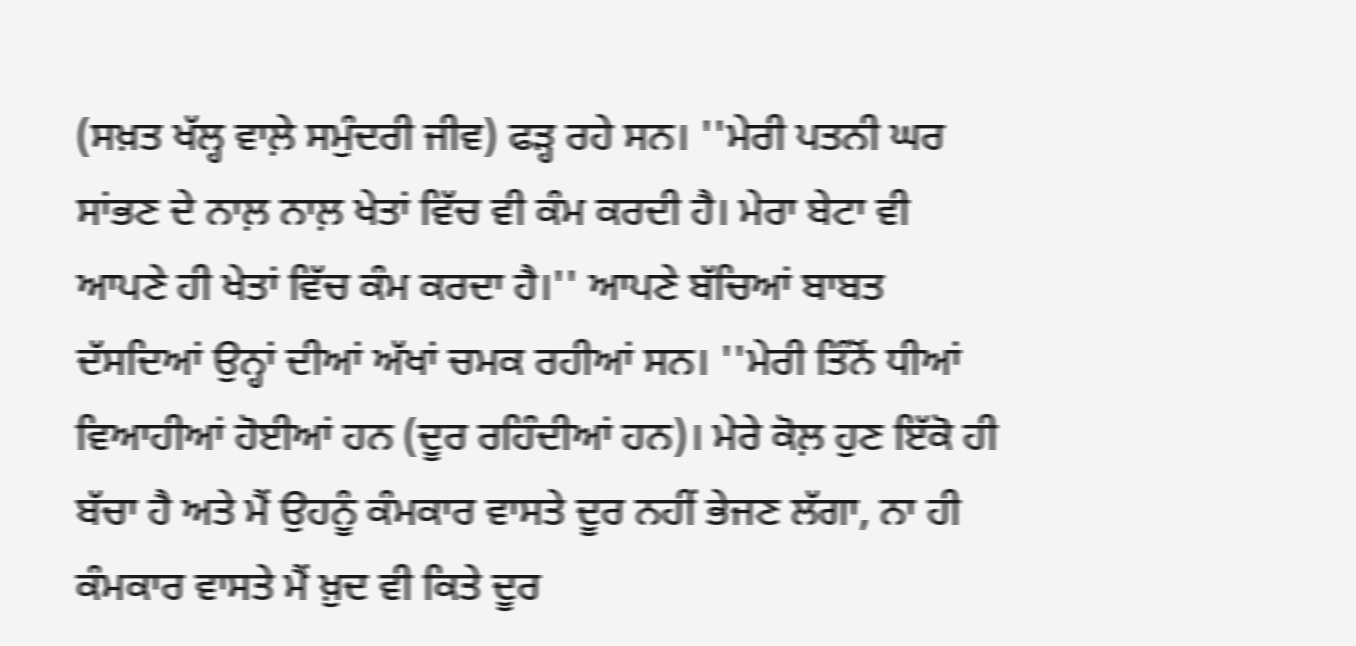(ਸਖ਼ਤ ਖੱਲ੍ਹ ਵਾਲ਼ੇ ਸਮੁੰਦਰੀ ਜੀਵ) ਫੜ੍ਹ ਰਹੇ ਸਨ। ''ਮੇਰੀ ਪਤਨੀ ਘਰ ਸਾਂਭਣ ਦੇ ਨਾਲ਼ ਨਾਲ਼ ਖੇਤਾਂ ਵਿੱਚ ਵੀ ਕੰਮ ਕਰਦੀ ਹੈ। ਮੇਰਾ ਬੇਟਾ ਵੀ ਆਪਣੇ ਹੀ ਖੇਤਾਂ ਵਿੱਚ ਕੰਮ ਕਰਦਾ ਹੈ।'' ਆਪਣੇ ਬੱਚਿਆਂ ਬਾਬਤ ਦੱਸਦਿਆਂ ਉਨ੍ਹਾਂ ਦੀਆਂ ਅੱਖਾਂ ਚਮਕ ਰਹੀਆਂ ਸਨ। ''ਮੇਰੀ ਤਿੰਨੋਂ ਧੀਆਂ ਵਿਆਹੀਆਂ ਹੋਈਆਂ ਹਨ (ਦੂਰ ਰਹਿੰਦੀਆਂ ਹਨ)। ਮੇਰੇ ਕੋਲ਼ ਹੁਣ ਇੱਕੋ ਹੀ ਬੱਚਾ ਹੈ ਅਤੇ ਮੈਂ ਉਹਨੂੰ ਕੰਮਕਾਰ ਵਾਸਤੇ ਦੂਰ ਨਹੀਂ ਭੇਜਣ ਲੱਗਾ, ਨਾ ਹੀ ਕੰਮਕਾਰ ਵਾਸਤੇ ਮੈਂ ਖ਼ੁਦ ਵੀ ਕਿਤੇ ਦੂਰ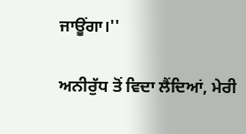ਜਾਊਂਗਾ।''

ਅਨੀਰੁੱਧ ਤੋਂ ਵਿਦਾ ਲੈਂਦਿਆਂ, ਮੇਰੀ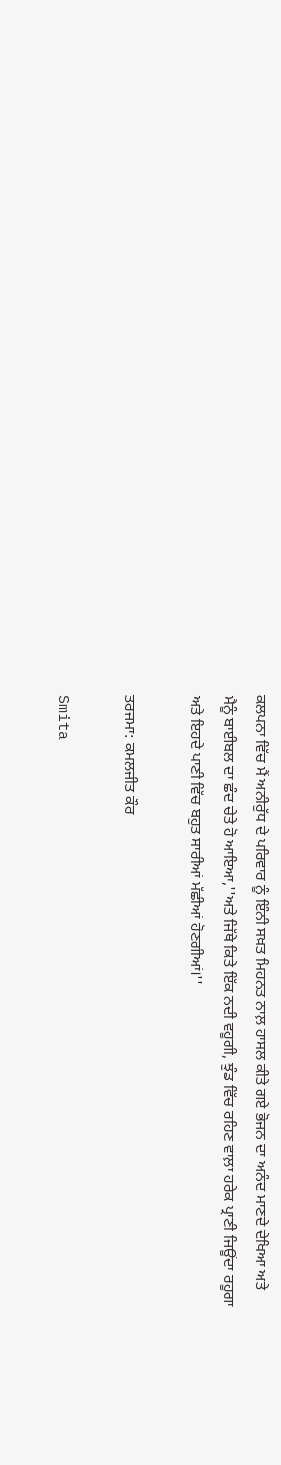ਕਲਪਨਾ ਵਿੱਚ ਮੈਂ ਅਨੀਰੁੱਧ ਦੇ ਪਰਿਵਾਰ ਨੂੰ ਇੰਨੀ ਸਖ਼ਤ ਮਿਹਨਤ ਨਾਲ਼ ਹਾਸਲ ਕੀਤੇ ਗਏ ਭੋਜਨ ਦਾ ਅਨੰਦ ਮਾਣਦੇ ਦੇਖਿਆ ਅਤੇ ਮੈਨੂੰ ਬਾਈਬਲ ਦਾ ਛੰਦ ਚੇਤੇ ਹੋ ਆਇਆ,''ਅਤੇ ਜਿੱਥੇ ਕਿਤੇ ਇੱਕ ਨਦੀ ਵਹੂਗੀ, ਝੁੰਡ ਵਿੱਚ ਰਹਿਣ ਵਾਲ਼ਾ ਹਰੇਕ ਪ੍ਰਾਣੀ ਜਿਊਂਦਾ ਰਹੂਗਾ ਅਤੇ ਇਹਦੇ ਪਾਣੀ ਵਿੱਚ ਬਹੁਤ ਸਾਰੀਆਂ ਮੱਛੀਆਂ ਹੋਣਗੀਆਂ।''

ਤਰਜਮਾ: ਕਮਲਜੀਤ ਕੌਰ

Smita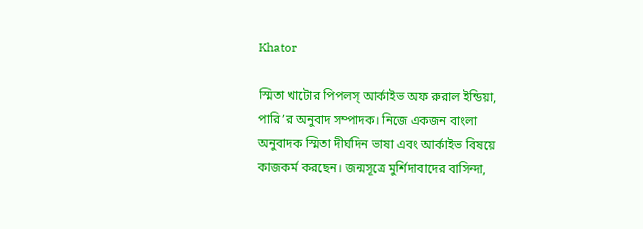Khator

স্মিতা খাটোর পিপলস্‌ আর্কাইভ অফ রুরাল ইন্ডিয়া, পারি’র অনুবাদ সম্পাদক। নিজে একজন বাংলা অনুবাদক স্মিতা দীর্ঘদিন ভাষা এবং আর্কাইভ বিষয়ে কাজকর্ম করছেন। জন্মসূত্রে মুর্শিদাবাদের বাসিন্দা,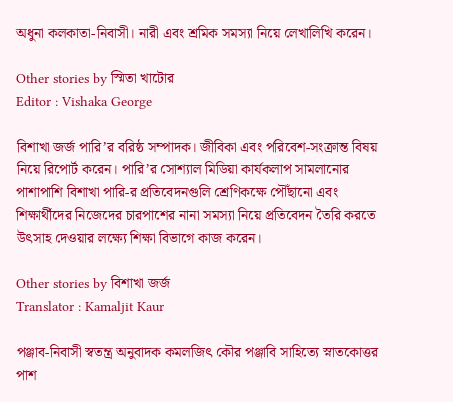অধুনা কলকাতা-নিবাসী। নারী এবং শ্রমিক সমস্যা নিয়ে লেখালিখি করেন।

Other stories by স্মিতা খাটোর
Editor : Vishaka George

বিশাখা জর্জ পারি’র বরিষ্ঠ সম্পাদক। জীবিকা এবং পরিবেশ-সংক্রান্ত বিষয় নিয়ে রিপোর্ট করেন। পারি’র সোশ্যাল মিডিয়া কার্যকলাপ সামলানোর পাশাপাশি বিশাখা পারি-র প্রতিবেদনগুলি শ্রেণিকক্ষে পৌঁছানো এবং শিক্ষার্থীদের নিজেদের চারপাশের নানা সমস্যা নিয়ে প্রতিবেদন তৈরি করতে উৎসাহ দেওয়ার লক্ষ্যে শিক্ষা বিভাগে কাজ করেন।

Other stories by বিশাখা জর্জ
Translator : Kamaljit Kaur

পঞ্জাব-নিবাসী স্বতন্ত্র অনুবাদক কমলজিৎ কৌর পঞ্জাবি সাহিত্যে স্নাতকোত্তর পাশ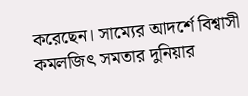করেছেন। সাম্যের আদর্শে বিশ্বাসী কমলজিৎ সমতার দুনিয়ার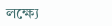লক্ষ্যে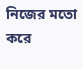নিজের মতো করে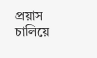প্রয়াস চালিয়ে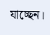যাচ্ছেন।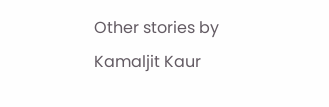Other stories by Kamaljit Kaur